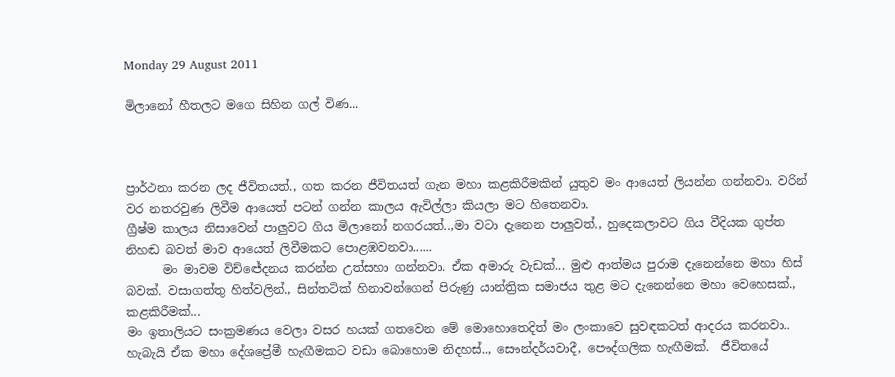Monday 29 August 2011

මිලානෝ හීතලට මගෙ සිහින ගල් විණ...



ප්‍රාර්ථනා කරන ලද ජීවිතයත්., ගත කරන ජීවිතයත් ගැන මහා කළකිරීමකින් යුතුව මං ආයෙත් ලියන්න ගන්නවා. වරින් වර නතරවුණ ලිවීම ආයෙත් පටන් ගන්න කාලය ඇවිල්ලා කියලා මට හිතෙනවා.
ග්‍රීෂ්ම කාලය නිසාවෙන් පාලුවට ගිය මිලානෝ නගරයත්..,මා වටා දැනෙන පාලුවත්., හුදෙකලාවට ගිය වීදියක ගුප්ත නිහඬ බවත් මාව ආයෙත් ලිවීමකට පොළඹවනවා......
      මං මාවම විච්ඦේදනය කරන්න උත්සහා ගන්නවා. ඒක අමාරු වැඩක්... මුළු ආත්මය පුරාම දැනෙන්නෙ මහා හිස් බවක්. වසාගත්තු හිත්වලින්., සින්තටික් හිනාවන්ගෙන් පිරුණු යාන්ත්‍රික සමාජය තුළ මට දැනෙන්නෙ මහා වෙහෙසක්., කළකිරීමක්...
මං ඉතාලියට සංක්‍රමණය වෙලා වසර හයක් ගතවෙන මේ මොහොතෙදිත් මං ලංකාවෙ සුවඳකටත් ආදරය කරනවා.. හැබැයි ඒක මහා දේශප්‍රේමී හැඟීමකට වඩා බොහොම නිදහස්.., සෞන්දර්යවාදී, පෞද්ගලික හැඟීමක්.  ජීවිතයේ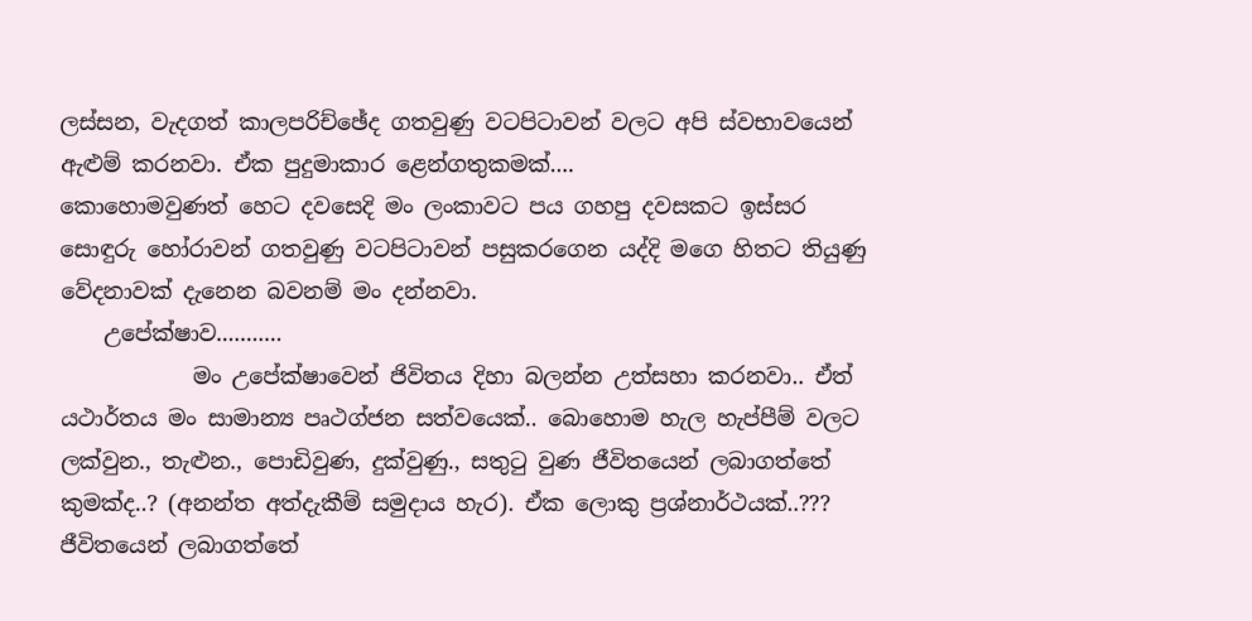ලස්සන, වැදගත් කාලපරිච්ඡේද ගතවුණු වටපිටාවන් වලට අපි ස්වභාවයෙන් ඇළුම් කරනවා. ඒක පුදුමාකාර ළෙන්ගතුකමක්....
කොහොමවුණත් හෙට දවසෙදි මං ලංකාවට පය ගහපු දවසකට ඉස්සර සොඳුරු හෝරාවන් ගතවුණු වටපිටාවන් පසුකරගෙන යද්දි මගෙ හිතට තියුණු වේදනාවක් දැනෙන බවනම් මං දන්නවා.
    උපේක්ෂාව...........
            මං උපේක්ෂාවෙන් ජිවිතය දිහා බලන්න උත්සහා කරනවා.. ඒත් යථාර්තය මං සාමාන්‍ය පෘථග්ජන සත්වයෙක්.. බොහොම හැල හැප්පීම් වලට ලක්වුන., තැළුන., පොඩිවුණ, දුක්වුණු., සතුටු වුණ ජීවිතයෙන් ලබාගත්තේ කුමක්ද..? (අනන්ත අත්දැකීම් සමුදාය හැර). ඒක ලොකු ප්‍රශ්නාර්ථයක්..??? ජීවිතයෙන් ලබාගත්තේ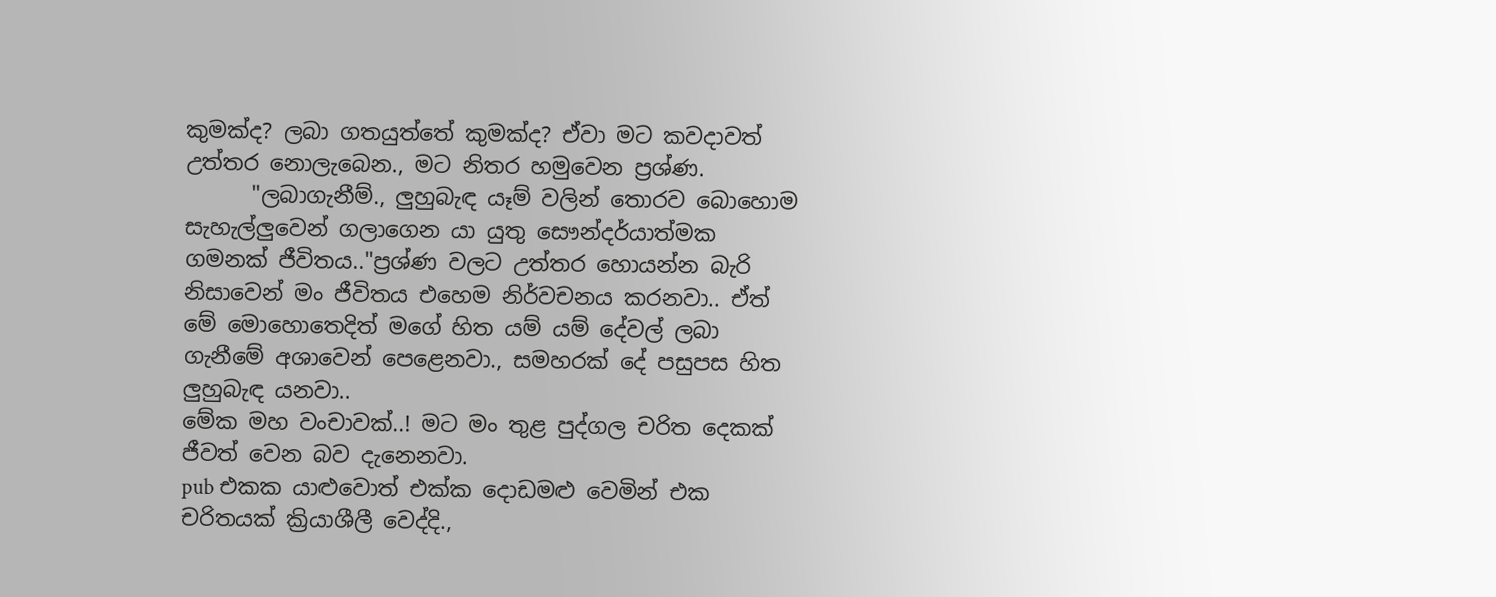කුමක්ද? ලබා ගතයුත්තේ කුමක්ද? ඒවා මට කවදාවත් උත්තර නොලැබෙන., මට නිතර හමුවෙන ප්‍රශ්ණ.
      "ලබාගැනීම්., ලුහුබැඳ යෑම් වලින් තොරව බොහොම සැහැල්ලුවෙන් ගලාගෙන යා යුතු සෞන්දර්යාත්මක ගමනක් ජීවිතය.."ප්‍රශ්ණ වලට උත්තර හොයන්න බැරි නිසාවෙන් මං ජීවිතය එහෙම නිර්වචනය කරනවා.. ඒත් මේ මොහොතෙදිත් මගේ හිත යම් යම් දේවල් ලබා ගැනීමේ අශාවෙන් පෙළෙනවා., සමහරක් දේ පසුපස හිත ලුහුබැඳ යනවා..
මේක මහ වංචාවක්..! මට මං තුළ පුද්ගල චරිත දෙකක් ජීවත් වෙන බව දැනෙනවා.
pub එකක යාළුවොත් එක්ක දොඩමළු වෙමින් එක චරිතයක් ක්‍රියාශීලී වෙද්දි.,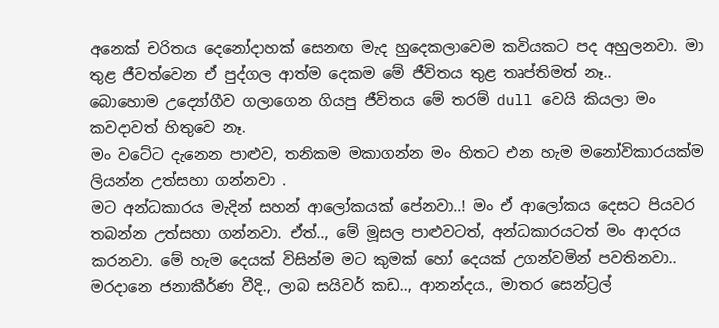අනෙක් චරිතය දෙනෝදාහක් සෙනඟ මැද හුදෙකලාවෙම කවියකට පද අහුලනවා. මා තුළ ජීවත්වෙන ඒ පුද්ගල ආත්ම දෙකම මේ ජීවිතය තුළ තෘප්තිමත් නෑ..
බොහොම උද්‍යෝගීව ගලාගෙන ගියපු ජීවිතය මේ තරම් dull වෙයි කියලා මං කවදාවත් හිතුවෙ නෑ.
මං වටේට දැනෙන පාළුව, තනිකම මකාගන්න මං හිතට එන හැම මනෝවිකාරයක්ම ලියන්න උත්සහා ගන්නවා .
මට අන්ධකාරය මැදින් සහන් ආලෝකයක් පේනවා..! මං ඒ ආලෝකය දෙසට පියවර තබන්න උත්සහා ගන්නවා. ඒත්.., මේ මූසල පාළුවටත්, අන්ධකාරයටත් මං ආදරය කරනවා. මේ හැම දෙයක් විසින්ම මට කුමක් හෝ දෙයක් උගන්වමින් පවතිනවා..
මරදානෙ ජනාකීර්ණ වීදි., ලාබ සයිවර් කඩ.., ආනන්දය., මාතර සෙන්ට්‍රල්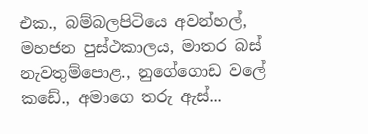එක., බම්බලපිටියෙ අවන්හල්, මහජන පුස්ථකාලය, මාතර බස් නැවතුම්පොළ., නුගේගොඩ වලේ කඩේ., අමාගෙ තරු ඇස්...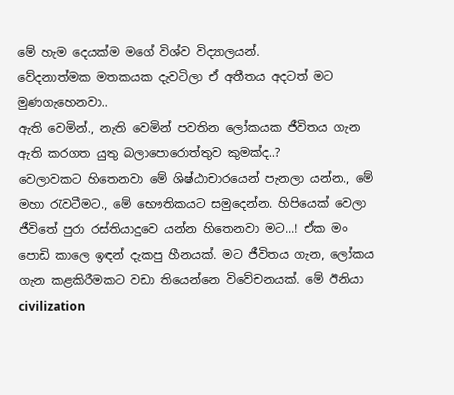මේ හැම දෙයක්ම මගේ විශ්ව විද්‍යාලයන්.
වේදනාත්මක මතකයක දැවටිලා ඒ අතීතය අදටත් මට මුණගැහෙනවා..
ඇති වෙමින්., නැති වෙමින් පවතින ලෝකයක ජීවිතය ගැන ඇති කරගත යුතු බලාපොරොත්තුව කුමක්ද..?
වෙලාවකට හිතෙනවා මේ ශිෂ්ඨාචාරයෙන් පැනලා යන්න., මේ මහා රැවටීමට., මේ භෞතිකයට සමුදෙන්න. හිපියෙක් වෙලා ජීවිතේ පුරා රස්තියාදුවෙ යන්න හිතෙනවා මට...! ඒක මං පොඩි කාලෙ ඉඳන් දැකපු හීනයක්. මට ජීවිතය ගැන, ලෝකය ගැන කළකිරීමකට වඩා තියෙන්නෙ විවේචනයක්. මේ ඊනියා civilization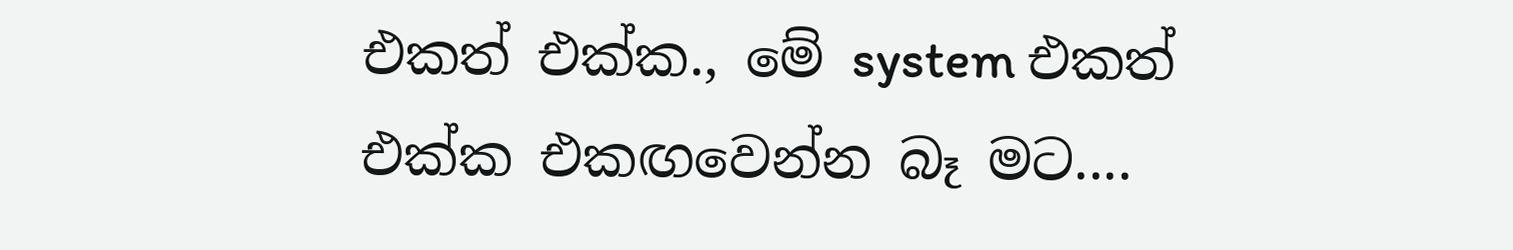එකත් එක්ක., මේ system එකත් එක්ක එකඟවෙන්න බෑ මට....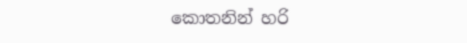කොතනින් හරි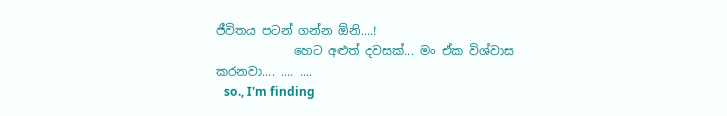ජීවිතය පටන් ගන්න ඕනි....!
             හෙට අළුත් දවසක්... මං ඒක විශ්වාස කරනවා.... .... ....
   so., I'm finding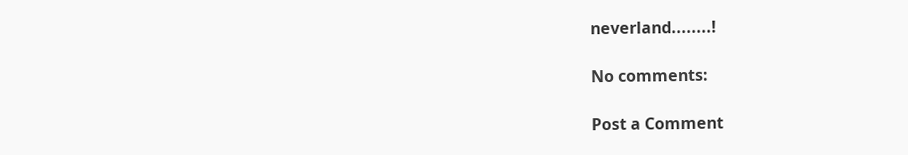neverland........!

No comments:

Post a Comment